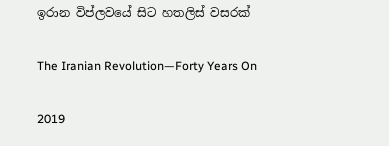ඉරාන විප්ලවයේ සිට හතලිස් වසරක්

The Iranian Revolution—Forty Years On

2019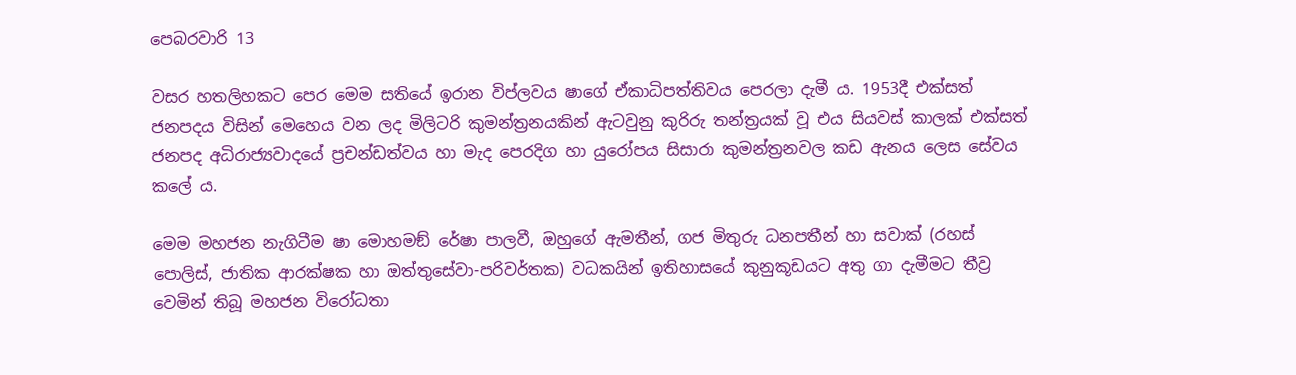පෙබරවාරි 13

වසර හතලිහකට පෙර මෙම සතියේ ඉරාන විප්ලවය ෂාගේ ඒකාධිපත්තිවය පෙරලා දැමී ය. 1953දී එක්සත් ජනපදය විසින් මෙහෙය වන ලද මිලිටරි කුමන්ත්‍රනයකින් ඇටවුනු කුරිරු තන්ත්‍රයක් වූ එය සියවස් කාලක් එක්සත් ජනපද අධිරාජ්‍යවාදයේ ප්‍රචන්ඩත්වය හා මැද පෙරදිග හා යුරෝපය සිසාරා කුමන්ත්‍රනවල කඩ ඇනය ලෙස සේවය කලේ ය.

මෙම මහජන නැගිටීම ෂා මොහමඞ් රේෂා පාලවී, ඔහුගේ ඇමතීන්, ගජ මිතුරු ධනපතීන් හා සවාක් (රහස් පොලිස්, ජාතික ආරක්ෂක හා ඔත්තුසේවා-පරිවර්තක) වධකයින් ඉතිහාසයේ කුනුකූඩයට අතු ගා දැමීමට තීව්‍ර වෙමින් තිබූ මහජන විරෝධතා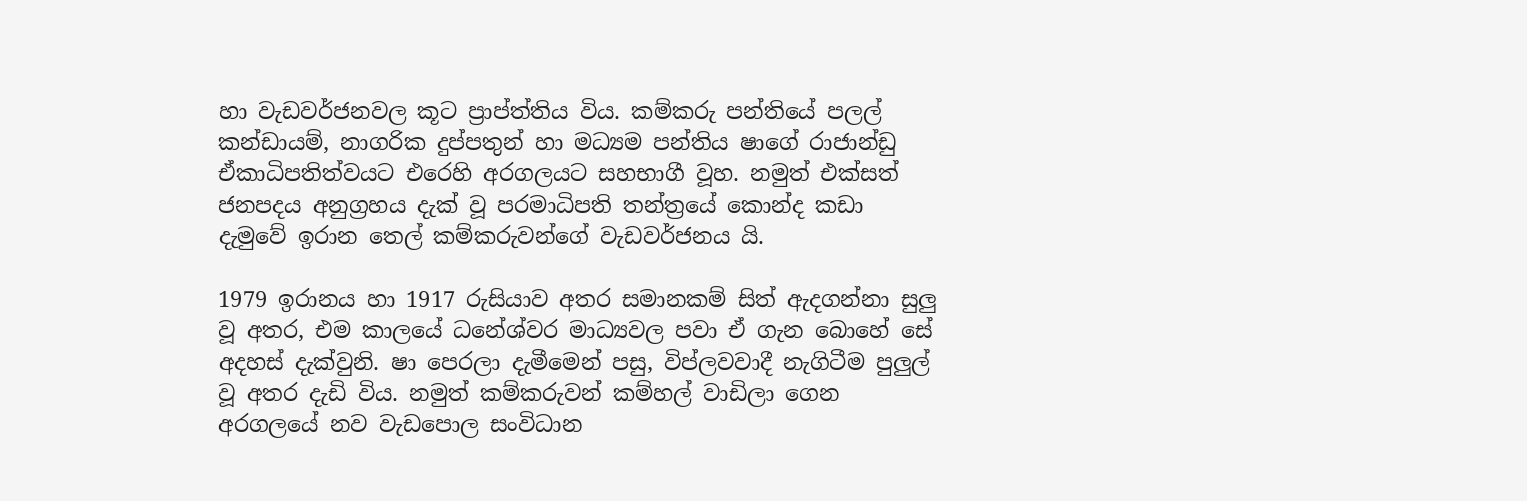හා වැඩවර්ජනවල කූට ප්‍රාප්ත්තිය විය. කම්කරු පන්තියේ පලල් කන්ඩායම්, නාගරික දුප්පතුන් හා මධ්‍යම පන්තිය ෂාගේ රාජාන්ඩු ඒකාධිපතිත්වයට එරෙහි අරගලයට සහභාගී වූහ. නමුත් එක්සත් ජනපදය අනුග්‍රහය දැක් වූ පරමාධිපති තන්ත්‍රයේ කොන්ද කඩා දැමුවේ ඉරාන තෙල් කම්කරුවන්ගේ වැඩවර්ජනය යි.

1979 ඉරානය හා 1917 රුසියාව අතර සමානකම් සිත් ඇදගන්නා සුලු වූ අතර, එම කාලයේ ධනේශ්වර මාධ්‍යවල පවා ඒ ගැන බොහේ සේ අදහස් දැක්වුනි. ෂා පෙරලා දැමීමෙන් පසු, විප්ලවවාදී නැගිටීම පුලුල් වූ අතර දැඩි විය. නමුත් කම්කරුවන් කම්හල් වාඩිලා ගෙන අරගලයේ නව වැඩපොල සංවිධාන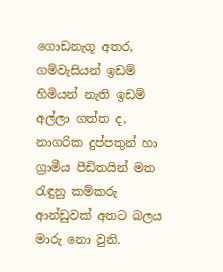ගොඩනැගූ අතර, ගම්වැසියන් ඉඩම් හිමියන් නැති ඉඩම් අල්ලා ගත්ත ද, නාගරික දුප්පතුන් හා ග්‍රාමීය පීඩිතයින් මත රැඳුනු කම්කරු ආන්ඩුවක් අතට බලය මාරු නො වුනි.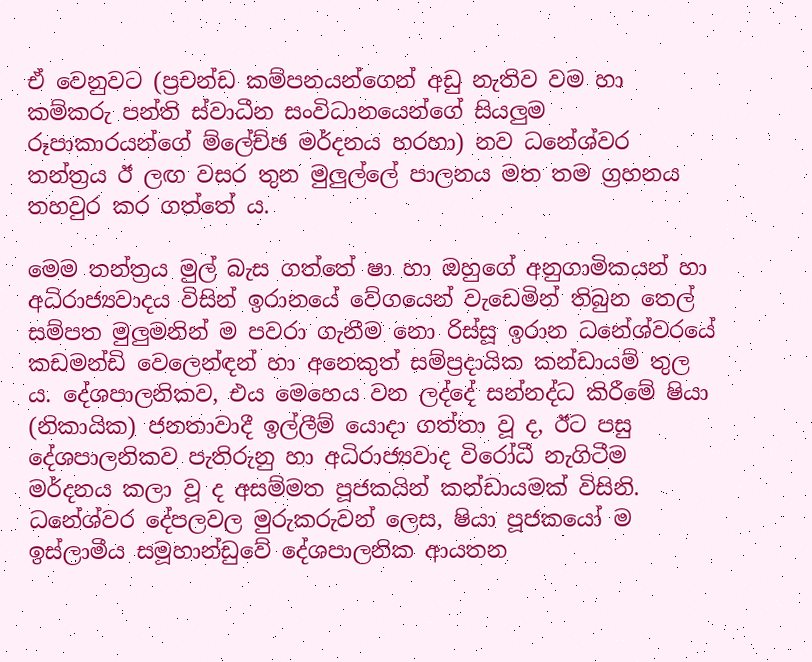ඒ වෙනුවට (ප්‍රචන්ඩ කම්පනයන්ගෙන් අඩු නැතිව වම හා කම්කරු පන්ති ස්වාධීන සංවිධානයෙන්ගේ සියලුම රූපාකාරයන්ගේ ම්ලේච්ඡ මර්දනය හරහා) නව ධනේශ්වර තන්ත්‍රය ඊ ලඟ වසර තුන මුලුල්ලේ පාලනය මත තම ග්‍රහනය තහවුර කර ගත්තේ ය.

මෙම තන්ත්‍රය මුල් බැස ගත්තේ ෂා හා ඔහුගේ අනුගාමිකයන් හා අධිරාජ්‍යවාදය විසින් ඉරානයේ වේගයෙන් වැඩෙමින් තිබුන තෙල් සම්පත මුලුමනින් ම පවරා ගැනීම නො රිස්සූ ඉරාන ධනේශ්වරයේ කඩමන්ඩි වෙලෙන්ඳන් හා අනෙකුත් සම්ප්‍රදායික කන්ඩායම් තුල ය. දේශපාලනිකව, එය මෙහෙය වන ලද්දේ සන්නද්ධ කිරීමේ ෂියා (නිකායික) ජනතාවාදී ඉල්ලීම් යොදා ගත්තා වූ ද, ඊට පසු දේශපාලනිකව පැතිරුනු හා අධිරාජ්‍යවාද විරෝධී නැගිටීම මර්දනය කලා වූ ද අසම්මත පූජකයින් කන්ඩායමක් විසිනි. ධනේශ්වර දේපලවල මුරුකරුවන් ලෙස, ෂියා පූජකයෝ ම ඉස්ලාමීය සමූහාන්ඩුවේ දේශපාලනික ආයතන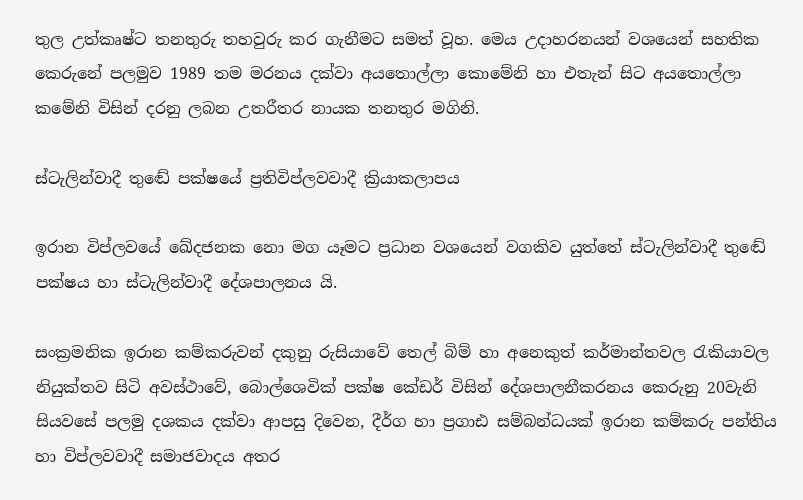තුල උත්කෘෂ්ට තනතුරු තහවුරු කර ගැනීමට සමත් වූහ. මෙය උදාහරනයන් වශයෙන් සහතික කෙරුනේ පලමුව 1989 තම මරනය දක්වා අයතොල්ලා කොමේනි හා එතැන් සිට අයතොල්ලා කමේනි විසින් දරනු ලබන උතරීතර නායක තනතුර මගිනි.

ස්ටැලින්වාදී තුඬේ පක්ෂයේ ප්‍රතිවිප්ලවවාදී ක්‍රියාකලාපය

ඉරාන විප්ලවයේ ඛේදජනක නො මග යෑමට ප්‍රධාන වශයෙන් වගකිව යුත්තේ ස්ටැලින්වාදී තුඬේ පක්ෂය හා ස්ටැලින්වාදී දේශපාලනය යි.

සංක්‍රමනික ඉරාන කම්කරුවන් දකුනු රුසියාවේ තෙල් බිම් හා අනෙකුත් කර්මාන්තවල රැකියාවල නියුක්තව සිටි අවස්ථාවේ, බොල්ශෙවික් පක්ෂ කේඩර් විසින් දේශපාලනීකරනය කෙරුනු 20වැනි සියවසේ පලමු දශකය දක්වා ආපසු දිවෙන, දීර්ග හා ප්‍රගාඪ සම්බන්ධයක් ඉරාන කම්කරු පන්තිය හා විප්ලවවාදී සමාජවාදය අතර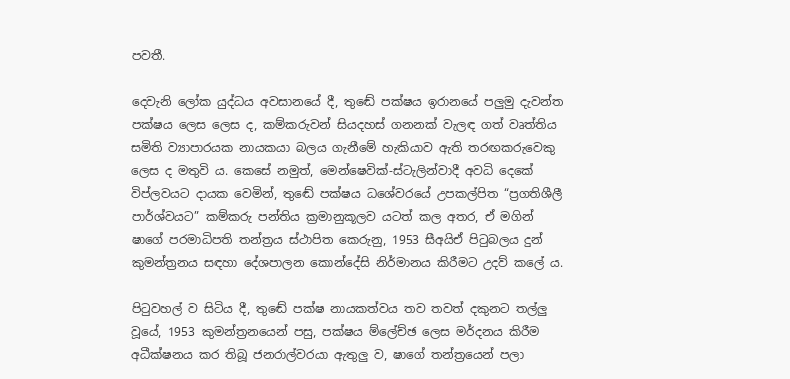පවතී.

දෙවැනි ලෝක යුද්ධය අවසානයේ දී, තුඬේ පක්ෂය ඉරානයේ පලුමු දැවන්ත පක්ෂය ලෙස ලෙස ද, කම්කරුවන් සියදහස් ගනනක් වැලඳ ගත් වෘත්තිය සමිති ව්‍යාපාරයක නායකයා බලය ගැනීමේ හැකියාව ඇති තරඟකරුවෙකු ලෙස ද මතුවි ය. කෙසේ නමුත්, මෙන්ෂෙවික්-ස්ටැලින්වාදී අවධි දෙකේ විප්ලවයට දායක වෙමින්, තුඬේ පක්ෂය ධශේවරයේ උපකල්පිත “ප්‍රගතිශීලී පාර්ශ්වයට” කම්කරු පන්තිය ක්‍රමානුකූලව යටත් කල අතර, ඒ මගින් ෂාගේ පරමාධිපති තන්ත්‍රය ස්ථාපිත කෙරුනු, 1953 සීඅයිඒ පිටුබලය දුන් කුමන්ත්‍රනය සඳහා දේශපාලන කොන්දේසි නිර්මානය කිරීමට උදව් කලේ ය.

පිටුවහල් ව සිටිය දී, තුඬේ පක්ෂ නායකත්වය තව තවත් දකුනට තල්ලු වූයේ, 1953 කුමන්ත්‍රනයෙන් පසු, පක්ෂය ම්ලේච්ඡ ලෙස මර්දනය කිරීම අධීක්ෂනය කර තිබූ ජනරාල්වරයා ඇතුලු ව, ෂාගේ තන්ත්‍රයෙන් පලා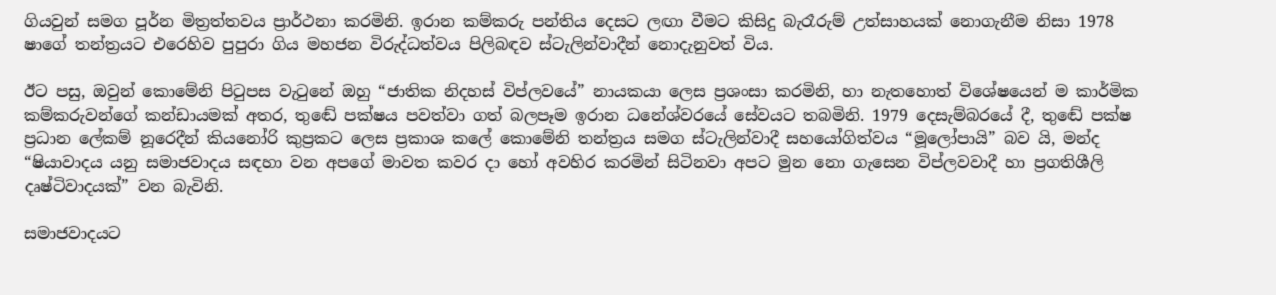ගියවුන් සමග පූර්න මිත්‍රත්තවය ප්‍රාර්ථනා කරමිනි. ඉරාන කම්කරු පන්තිය දෙසට ලඟා වීමට කිසිදු බැරෑරුම් උත්සාහයක් නොගැනීම නිසා 1978 ෂාගේ තන්ත්‍රයට එරෙහිව පුපුරා ගිය මහජන විරුද්ධත්වය පිලිබඳව ස්ටැලින්වාදීන් නොදැනුවත් විය.

ඊට පසු, ඔවුන් කොමේනි පිටුපස වැටුනේ ඔහු “ජාතික නිදහස් විප්ලවයේ” නායකයා ලෙස ප්‍රශංසා කරමිනි, හා නැතහොත් විශේෂයෙන් ම කාර්මික කම්කරුවන්ගේ කන්ඩායමක් අතර, තුඬේ පක්ෂය පවත්වා ගත් බලපෑම ඉරාන ධනේශ්වරයේ සේවයට තබමිනි. 1979 දෙසැම්බරයේ දී, තුඬේ පක්ෂ ප්‍රධාන ලේකම් නූරෙදීන් කියනෝරි කුප්‍රකට ලෙස ප්‍රකාශ කලේ කොමේනි තන්ත්‍රය සමග ස්ටැලින්වාදී සහයෝගිත්වය “මූලෝපායි” බව යි, මන්ද “ෂියාවාදය යනු සමාජවාදය සඳහා වන අපගේ මාවත කවර දා හෝ අවහිර කරමින් සිටිනවා අපට මුන නො ගැසෙන විප්ලවවාදී හා ප්‍රගතිශීලි දෘෂ්ටිවාදයක්” වන බැවිනි.

සමාජවාදයට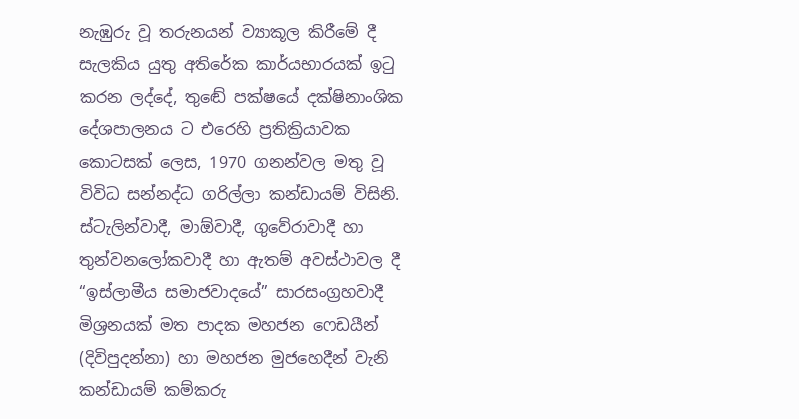නැඹුරු වූ තරුනයන් ව්‍යාකූල කිරීමේ දී සැලකිය යුතු අතිරේක කාර්යභාරයක් ඉටු කරන ලද්දේ, තුඬේ පක්ෂයේ දක්ෂිනාංශික දේශපාලනය ට එරෙහි ප්‍රතික්‍රියාවක කොටසක් ලෙස, 1970 ගනන්වල මතු වූ විවිධ සන්නද්ධ ගරිල්ලා කන්ඩායම් විසිනි. ස්ටැලින්වාදී, මාඕවාදී, ගුවේරාවාදී හා තුන්වනලෝකවාදී හා ඇතම් අවස්ථාවල දී “ඉස්ලාමීය සමාජවාදයේ” සාරසංග්‍රහවාදී මිශ්‍රනයක් මත පාදක මහජන ෆෙඩයීන් (දිවිපුදන්නා) හා මහජන මුජහෙදීන් වැනි කන්ඩායම් කම්කරු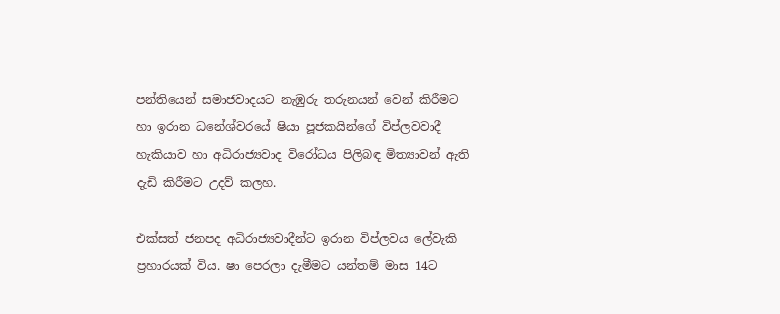පන්තියෙන් සමාජවාදයට නැඹුරු තරුනයන් වෙන් කිරීමට හා ඉරාන ධනේශ්වරයේ ෂියා පූජකයින්ගේ විප්ලවවාදී හැකියාව හා අධිරාජ්‍යවාද විරෝධය පිලිබඳ මිත්‍යාවන් ඇති දැඩි කිරීමට උදව් කලහ.

එක්සත් ජනපද අධිරාජ්‍යවාදීන්ට ඉරාන විප්ලවය ලේවැකි ප්‍රහාරයක් විය. ෂා පෙරලා දැමීමට යන්තම් මාස 14ට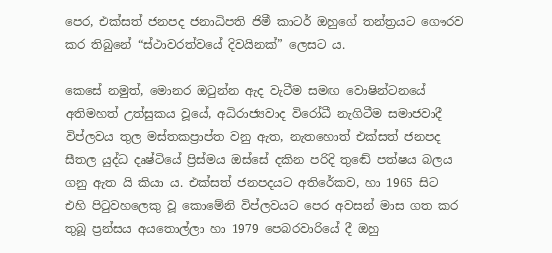පෙර, එක්සත් ජනපද ජනාධිපති ජිමී කාටර් ඔහුගේ තන්ත්‍රයට ගෞරව කර තිබුනේ “ස්ථාවරත්වයේ දිවයිනක්” ලෙසට ය.

කෙසේ නමුත්, මොනර ඔටුන්න ඇද වැටීම සමඟ වොෂින්ටනයේ අතිමහත් උත්සුකය වූයේ, අධිරාජ්‍යවාද විරෝධී නැගිටීම සමාජවාදී විප්ලවය තුල මස්තකප්‍රාප්ත වනු ඇත, නැතහොත් එක්සත් ජනපද සීතල යුද්ධ දෘෂ්ටියේ ප්‍රිස්මය ඔස්සේ දකින පරිදි තුඬේ පත්ෂය බලය ගනු ඇත යි කියා ය. එක්සත් ජනපදයට අතිරේකව, හා 1965 සිට එහි පිටුවහලෙකු වූ කොමේනි විප්ලවයට පෙර අවසන් මාස ගත කර තුබූ ප්‍රන්සය අයතොල්ලා හා 1979 පෙබරවාරියේ දී ඔහු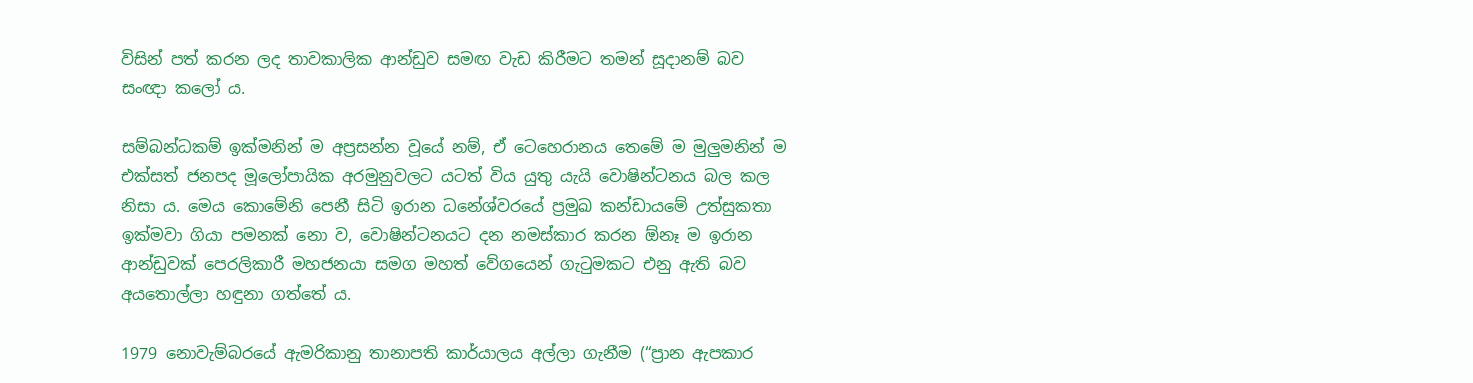විසින් පත් කරන ලද තාවකාලික ආන්ඩුව සමඟ වැඩ කිරීමට තමන් සූදානම් බව සංඥා කලෝ ය.

සම්බන්ධකම් ඉක්මනින් ම අප්‍රසන්න වූයේ නම්, ඒ ටෙහෙරානය තෙමේ ම මුලුමනින් ම එක්සත් ජනපද මූලෝපායික අරමුනුවලට යටත් විය යුතු යැයි වොෂින්ටනය බල කල නිසා ය. මෙය කොමේනි පෙනී සිටි ඉරාන ධනේශ්වරයේ ප්‍රමුඛ කන්ඩායමේ උත්සුකතා ඉක්මවා ගියා පමනක් නො ව, වොෂින්ටනයට දන නමස්කාර කරන ඕනෑ ම ඉරාන ආන්ඩුවක් පෙරලිකාරී මහජනයා සමග මහත් වේගයෙන් ගැටුමකට එනු ඇති බව අයතොල්ලා හඳුනා ගත්තේ ය.

1979 නොවැම්බරයේ ඇමරිකානු තානාපති කාර්යාලය අල්ලා ගැනීම (“ප්‍රාන ඇපකාර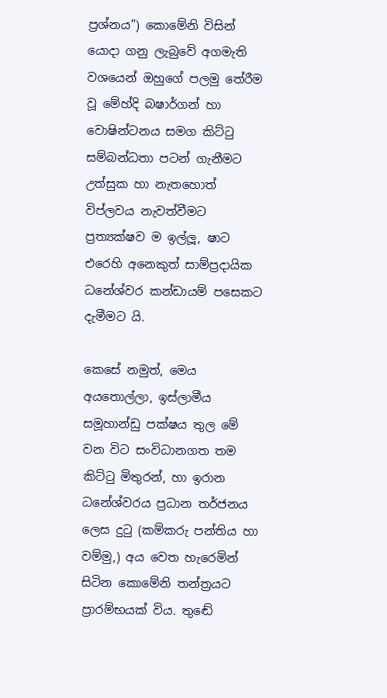ප්‍රශ්නය”) කොමේනි විසින් යොදා ගනු ලැබුවේ අගමැති වශයෙන් ඔහුගේ පලමු තේරීම වූ මේහ්දි බෂාර්ගන් හා වොෂින්ටනය සමග කිට්ටු සම්බන්ධතා පටන් ගැනීමට උත්සුක හා නැතහොත් විප්ලවය නැවත්වීමට ප්‍රත්‍යක්ෂව ම ඉල්ලූ, ෂාට එරෙහි අනෙකුත් සාම්ප්‍රදායික ධනේශ්වර කන්ඩායම් පසෙකට දැමීමට යි.

කෙසේ නමුත්, මෙය අයතොල්ලා, ඉස්ලාමීය සමූහාන්ඩු පක්ෂය තුල මේ වන විට සංවිධානගත තම කිට්ටු මිතුරන්, හා ඉරාන ධනේශ්වරය ප්‍රධාන තර්ජනය ලෙස දුටු (කම්කරු පන්තිය හා වම්මු,) අය වෙත හැරෙමින් සිටින කොමේනි තන්ත්‍රයට ප්‍රාරම්භයක් විය. තුඬේ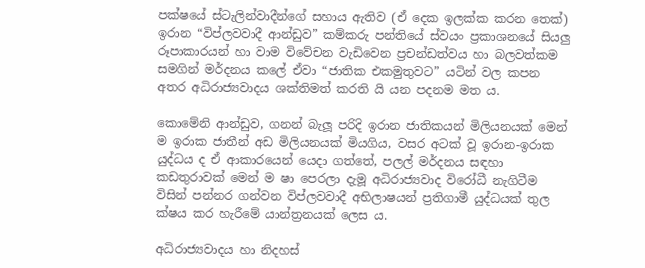පක්ෂයේ ස්ටැලින්වාදීන්ගේ සහාය ඇතිව (ඒ දෙක ඉලක්ක කරන තෙක්) ඉරාන “විප්ලවවාදී ආන්ඩුව” කම්කරු පන්තියේ ස්වයං ප්‍රකාශනයේ සියලු රූපාකාරයන් හා වාම විවේචන වැඩිවෙන ප්‍රචන්ඩත්වය හා බලවත්කම සමගින් මර්දනය කලේ ඒවා “ජාතික එකමුතුවට” යටින් වල කපන අතර අධිරාජ්‍යවාදය ශක්තිමත් කරති යි යන පදනම මත ය.

කොමේනි ආන්ඩුව, ගනන් බැලූ පරිදි ඉරාන ජාතිකයන් මිලියනයක් මෙන් ම ඉරාක ජාතීන් අඩ මිලියනයක් මියගිය, වසර අටක් වූ ඉරාන-ඉරාක යුද්ධය ද ඒ ආකාරයෙන් යෙදා ගත්තේ, පලල් මර්දනය සඳහා කඩතුරාවක් මෙන් ම ෂා පෙරලා දැමූ අධිරාජ්‍යවාද විරෝධී නැගිටීම විසින් පන්නර ගන්වන විප්ලවවාදී අභිලාෂයන් ප්‍රතිගාමී යුද්ධයක් තුල ක්ෂය කර හැරීමේ යාන්ත්‍රනයක් ලෙස ය.

අධිරාජ්‍යවාදය හා නිදහස්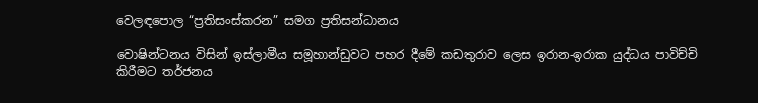වෙලඳපොල “ප්‍රතිසංස්කරන” සමග ප්‍රතිසන්ධානය

වොෂින්ටනය විසින් ඉස්ලාමීය සමූහාන්ඩුවට පහර දීමේ කඩතුරාව ලෙස ඉරාන-ඉරාක යුද්ධය පාවිච්චි කිරීමට තර්ජනය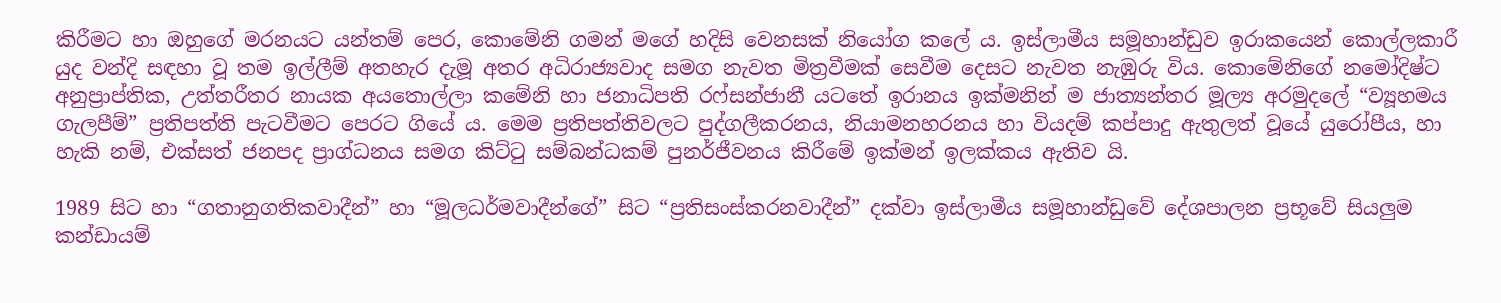කිරීමට හා ඔහුගේ මරනයට යන්තම් පෙර, කොමේනි ගමන් මගේ හදිසි වෙනසක් නියෝග කලේ ය. ඉස්ලාමීය සමූහාන්ඩුව ඉරාකයෙන් කොල්ලකාරී යුද වන්දි සඳහා වූ තම ඉල්ලීම් අතහැර දැමූ අතර අධිරාජ්‍යවාද සමග නැවත මිත්‍රවීමක් සෙවීම දෙසට නැවත නැඹුරු විය. කොමේනිගේ නමෝදිෂ්ට අනුප්‍රාප්තික, උත්තරීතර නායක අයතොල්ලා කමේනි හා ජනාධිපති රෆ්සන්ජානී යටතේ ඉරානය ඉක්මනින් ම ජාත්‍යන්තර මූල්‍ය අරමුදලේ “ව්‍යූහමය ගැලපීම්” ප්‍රතිපත්ති පැටවීමට පෙරට ගියේ ය. මෙම ප්‍රතිපත්තිවලට පුද්ගලීකරනය, නියාමනහරනය හා වියදම් කප්පාදු ඇතුලත් වූයේ යුරෝපීය, හා හැකි නම්, එක්සත් ජනපද ප්‍රාග්ධනය සමග කිට්ටු සම්බන්ධකම් පුනර්ජීවනය කිරීමේ ඉක්මන් ඉලක්කය ඇතිව යි.

1989 සිට හා “ගතානුගතිකවාදීන්” හා “මූලධර්මවාදීන්ගේ” සිට “ප්‍රතිසංස්කරනවාදීන්” දක්වා ඉස්ලාමීය සමූහාන්ඩුවේ දේශපාලන ප්‍රභූවේ සියලුම කන්ඩායම්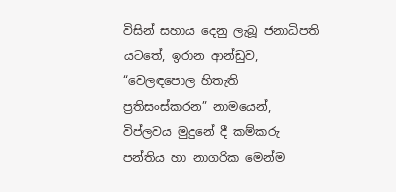විසින් සහාය දෙනු ලැබූ ජනාධිපති යටතේ, ඉරාන ආන්ඩුව, “වෙලඳපොල හිතැති ප්‍රතිසංස්කරන” නාමයෙන්, විප්ලවය මුදුනේ දී කම්කරු පන්තිය හා නාගරික මෙන්ම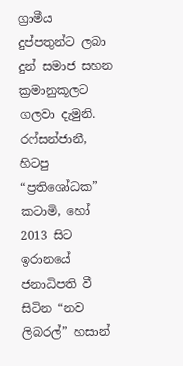ග්‍රාමීය දුප්පතුන්ට ලබා දුන් සමාජ සහන ක්‍රමානුකූලට ගලවා දැමුනි. රෆ්සන්ජානී, හිටපු “ප්‍රතිශෝධක” කටාමි, හෝ 2013 සිට ඉරානයේ ජනාධිපති වී සිටින “නව ලිබරල්” හසාන්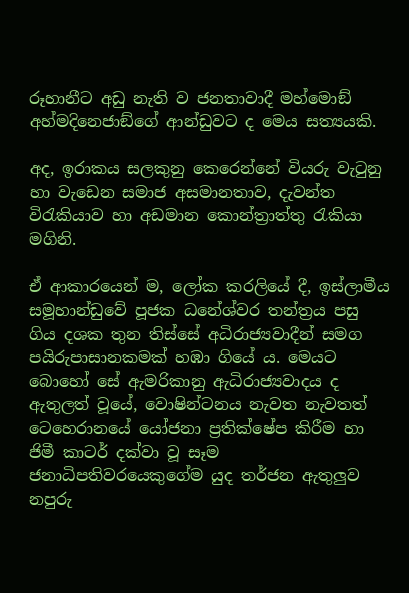රූහානීට අඩු නැති ව ජනතාවාදී මහ්මොඞ් අහ්මදිනෙජාඞ්ගේ ආන්ඩුවට ද මෙය සත්‍යයකි.

අද, ඉරාකය සලකුනු කෙරෙන්නේ වියරු වැටුනු හා වැඩෙන සමාජ අසමානතාව, දැවන්ත විරැකියාව හා අඩමාන කොන්ත්‍රාත්තු රැකියා මගිනි.

ඒ ආකාරයෙන් ම, ලෝක කරලියේ දී, ඉස්ලාමීය සමූහාන්ඩුවේ පූජක ධනේශ්වර තන්ත්‍රය පසු ගිය දශක තුන තිස්සේ අධිරාජ්‍යවාදීන් සමග පයිරුපාසානකමක් හඹා ගියේ ය. මෙයට බොහෝ සේ ඇමරිකානු ඇධිරාජ්‍යවාදය ද ඇතුලත් වූයේ, වොෂින්ටනය නැවත නැවතත් ටෙහෙරානයේ යෝජනා ප්‍රතික්ෂේප කිරීම හා ජිමී කාටර් දක්වා වූ සෑම ජනාධිපතිවරයෙකුගේම යුද තර්ජන ඇතුලුව නපුරු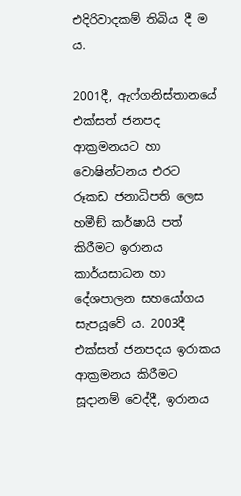එදිරිවාදකම් තිබිය දී ම ය.

2001දී, ඇෆ්ගනිස්තානයේ එක්සත් ජනපද ආක්‍රමනයට හා වොෂින්ටනය එරට රූකඩ ජනාධිපති ලෙස හමීඞ් කර්ෂායි පත් කිරීමට ඉරානය කාර්යසාධන හා දේශපාලන සහයෝගය සැපයූවේ ය. 2003දී එක්සත් ජනපදය ඉරාකය ආක්‍රමනය කිරීමට සූදානම් වෙද්දී, ඉරානය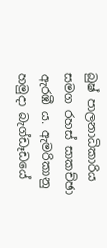බුෂ් පාලනාධිකාරිය සමග රහස් සාකච්ඡා ඇරඹී ය. ඇමරිකානු හමුදා බැග්ඩෑඩයේ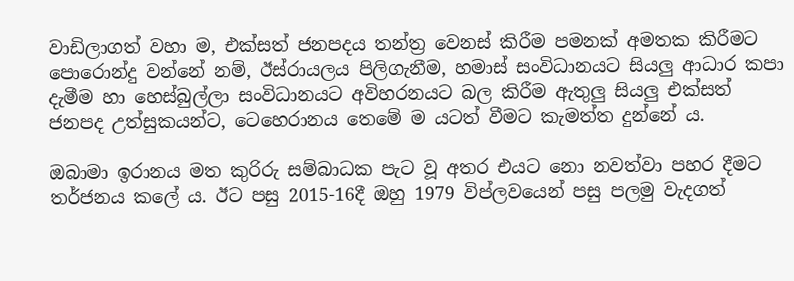වාඩිලාගත් වහා ම, එක්සත් ජනපදය තන්ත්‍ර වෙනස් කිරීම පමනක් අමතක කිරීමට පොරොන්දු වන්නේ නම්, ඊස්රායලය පිලිගැනීම, හමාස් සංවිධානයට සියලු ආධාර කපා දැමීම හා හෙස්බුල්ලා සංවිධානයට අවිහරනයට බල කිරීම ඇතුලු සියලු එක්සත් ජනපද උත්සුකයන්ට, ටෙහෙරානය තෙමේ ම යටත් වීමට කැමත්ත දුන්නේ ය.

ඔබාමා ඉරානය මත කුරිරු සම්බාධක පැට වූ අතර එයට නො නවත්වා පහර දීමට තර්ජනය කලේ ය. ඊට පසු 2015-16දී ඔහු 1979 විප්ලවයෙන් පසු පලමු වැදගත්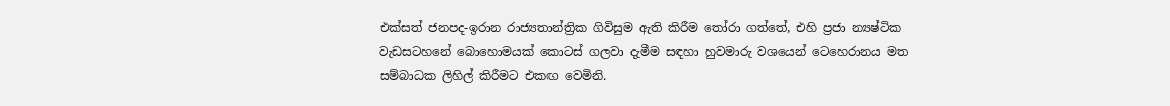එක්සත් ජනපද-ඉරාන රාජ්‍යතාන්ත්‍රික ගිවිසුම ඇති කිරීම තෝරා ගත්තේ, එහි ප්‍රජා න්‍යෂ්ටික වැඩසටහනේ බොහොමයක් කොටස් ගලවා දැමීම සඳහා හුවමාරු වශයෙන් ටෙහෙරානය මත සම්බාධක ලිහිල් කිරීමට එකඟ වෙමිනි.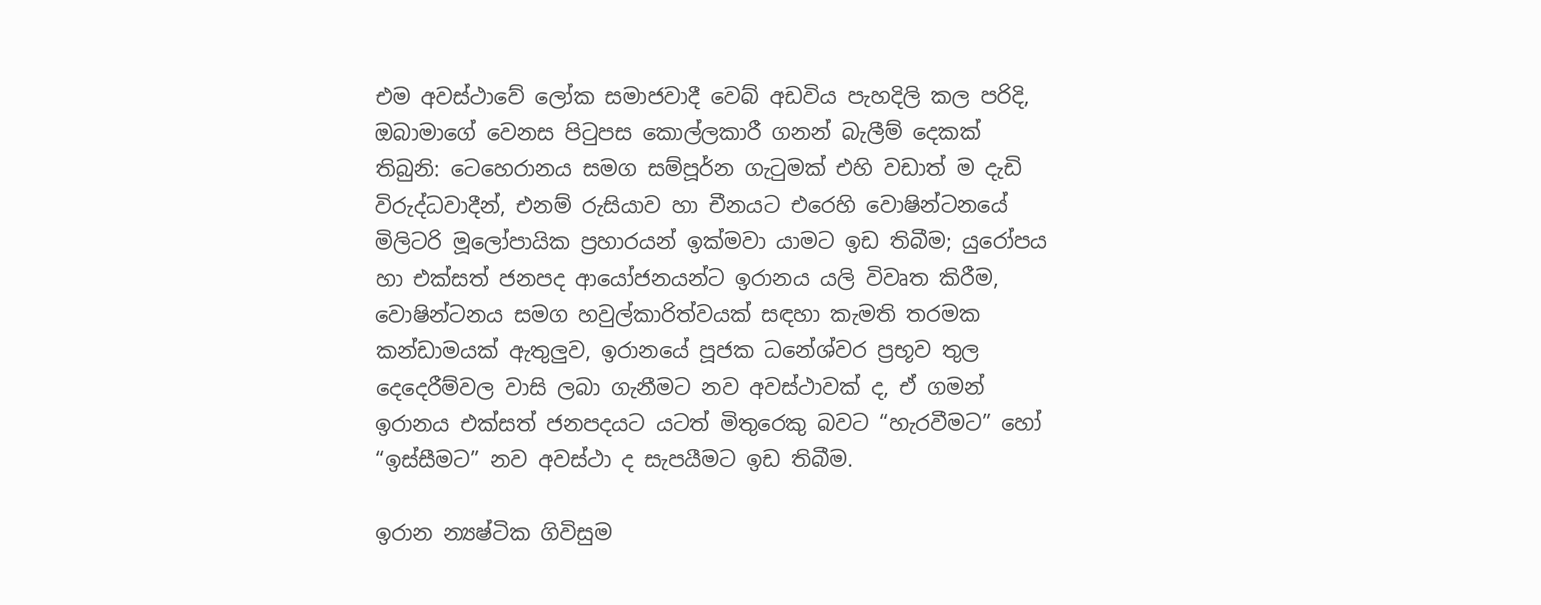එම අවස්ථාවේ ලෝක සමාජවාදී වෙබ් අඩවිය පැහදිලි කල පරිදි, ඔබාමාගේ වෙනස පිටුපස කොල්ලකාරී ගනන් බැලීම් දෙකක් තිබුනි: ටෙහෙරානය සමග සම්පූර්න ගැටුමක් එහි වඩාත් ම දැඩි විරුද්ධවාදීන්, එනම් රුසියාව හා චීනයට එරෙහි වොෂින්ටනයේ මිලිටරි මූලෝපායික ප්‍රහාරයන් ඉක්මවා යාමට ඉඩ තිබීම; යුරෝපය හා එක්සත් ජනපද ආයෝජනයන්ට ඉරානය යලි විවෘත කිරීම, වොෂින්ටනය සමග හවුල්කාරිත්වයක් සඳහා කැමති තරමක කන්ඩාමයක් ඇතුලුව, ඉරානයේ පූජක ධනේශ්වර ප්‍රභූව තුල දෙදෙරීම්වල වාසි ලබා ගැනීමට නව අවස්ථාවක් ද, ඒ ගමන් ඉරානය එක්සත් ජනපදයට යටත් මිතුරෙකු බවට “හැරවීමට” හෝ “ඉස්සීමට” නව අවස්ථා ද සැපයීමට ඉඩ තිබීම.

ඉරාන න්‍යෂ්ටික ගිවිසුම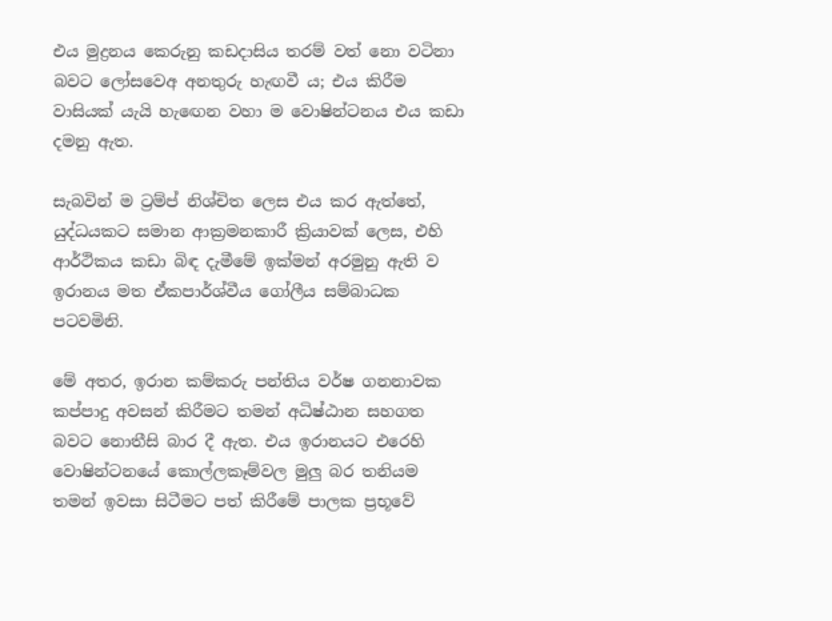එය මුද්‍රනය කෙරුනු කඩදාසිය තරම් වත් නො වටිනා බවට ලෝසවෙඅ අනතුරු හැඟවී ය; එය කිරීම වාසියක් යැයි හැඟෙන වහා ම වොෂින්ටනය එය කඩා දමනු ඇත.

සැබවින් ම ට්‍රම්ප් නිශ්චිත ලෙස එය කර ඇත්තේ, යුද්ධයකට සමාන ආක්‍රමනකාරී ක්‍රියාවක් ලෙස, එහි ආර්ථිකය කඩා බිඳ දැමීමේ ඉක්මන් අරමුනු ඇති ව ඉරානය මත ඒකපාර්ශ්වීය ගෝලීය සම්බාධක පටවමිනි.

මේ අතර, ඉරාන කම්කරු පන්තිය වර්ෂ ගනනාවක කප්පාදු අවසන් කිරීමට තමන් අධිෂ්ඨාන සහගත බවට නොතීසි බාර දී ඇත. එය ඉරානයට එරෙහි වොෂින්ටනයේ කොල්ලකෑම්වල මුලු බර තනියම තමන් ඉවසා සිටීමට පත් කිරීමේ පාලක ප්‍රභූවේ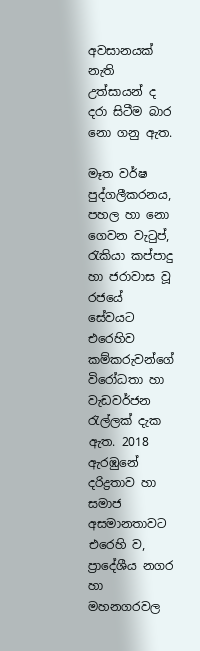අවසානයක් නැති උත්සායන් ද දරා සිටීම බාර නො ගනු ඇත.

මෑත වර්ෂ පුද්ගලීකරනය, පහල හා නො ගෙවන වැටුප්, රැකියා කප්පාදු හා ජරාවාස වූ රජයේ සේවයට එරෙහිව කම්කරුවන්ගේ විරෝධතා හා වැඩවර්ජන රැල්ලක් දැක ඇත. 2018 ඇරඹුනේ දරිද්‍රතාව හා සමාජ අසමානතාවට එරෙහි ව, ප්‍රාදේශීය නගර හා මහනගරවල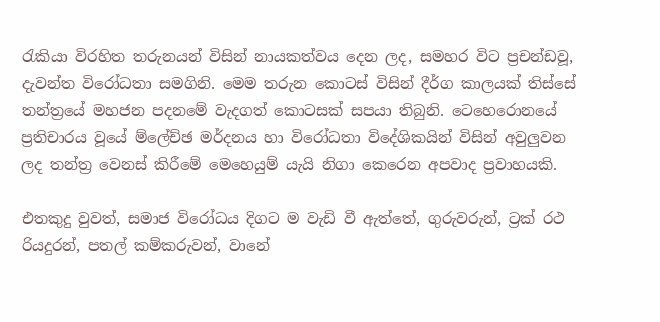රැකියා විරහිත තරුනයන් විසින් නායකත්වය දෙන ලද, සමහර විට ප්‍රචන්ඩවූ, දැවන්ත විරෝධතා සමගිනි. මෙම තරුන කොටස් විසින් දීර්ග කාලයක් තිස්සේ තන්ත්‍රයේ මහජන පදනමේ වැදගත් කොටසක් සපයා තිබුනි. ටෙහෙරොනයේ ප්‍රතිචාරය වූයේ ම්ලේච්ඡ මර්දනය හා විරෝධතා විදේශිකයින් විසින් අවුලුවන ලද තන්ත්‍ර වෙනස් කිරීමේ මෙහෙයුම් යැයි නිගා කෙරෙන අපවාද ප්‍රවාහයකි.

එතකුදු වුවත්, සමාජ විරෝධය දිගට ම වැඩි වී ඇත්තේ, ගුරුවරුන්, ට්‍රක් රථ රියදුරන්, පතල් කම්කරුවන්, වානේ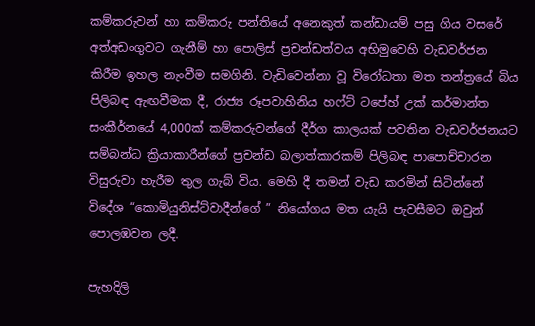කම්කරුවන් හා කම්කරු පන්තියේ අනෙකුත් කන්ඩායම් පසු ගිය වසරේ අත්අඩංගුවට ගැනීම් හා පොලිස් ප්‍රචන්ඩත්වය අභිමුවෙහි වැඩවර්ජන කිරීම ඉහල නැංවීම සමගිනි. වැඩිවෙන්නා වූ විරෝධතා මත තන්ත්‍රයේ බිය පිලිබඳ ඇඟවීමක දී, රාජ්‍ය රූපවාහිනිය හෆ්ට් ටපේහ් උක් කර්මාන්ත සංකීර්නයේ 4,000ක් කම්කරුවන්ගේ දීර්ග කාලයක් පවතින වැඩවර්ජනයට සම්බන්ධ ක්‍රියාකාරීන්ගේ ප්‍රචන්ඩ බලාත්කාරකම් පිලිබඳ පාපොච්චාරන විසුරුවා හැරීම තුල ගැබ් විය. මෙහි දී තමන් වැඩ කරමින් සිටින්නේ විදේශ “කොමියුනිස්ට්වාදීන්ගේ ” නියෝගය මත යැයි පැවසීමට ඔවුන් පොලඹවන ලදී.

පැහදිලි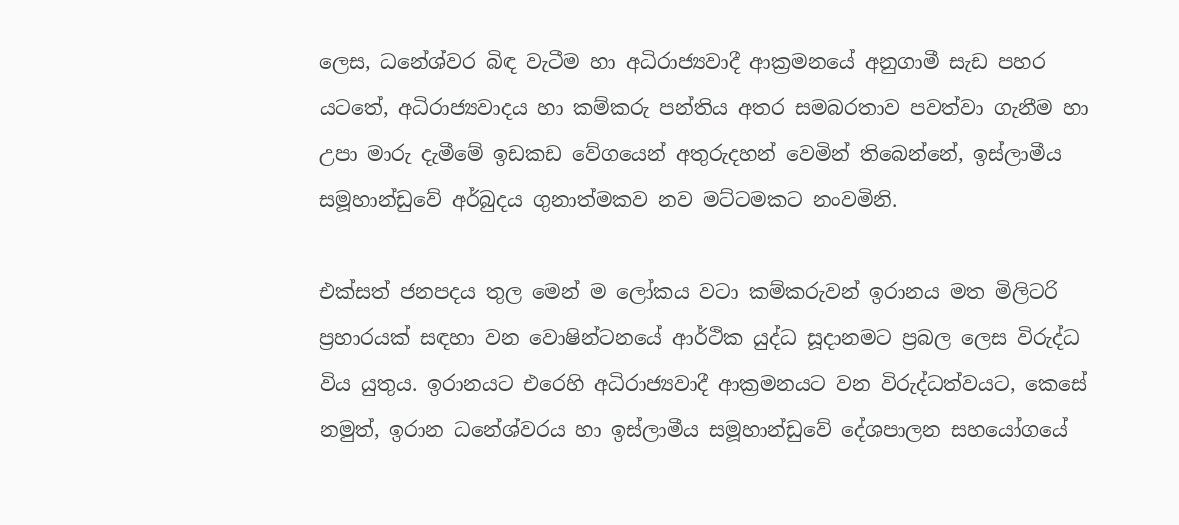ලෙස, ධනේශ්වර බිඳ වැටීම හා අධිරාජ්‍යවාදී ආක්‍රමනයේ අනුගාමී සැඩ පහර යටතේ, අධිරාජ්‍යවාදය හා කම්කරු පන්තිය අතර සමබරතාව පවත්වා ගැනීම හා උපා මාරු දැමීමේ ඉඩකඩ වේගයෙන් අතුරුදහන් වෙමින් තිබෙන්නේ, ඉස්ලාමීය සමූහාන්ඩුවේ අර්බුදය ගුනාත්මකව නව මට්ටමකට නංවමිනි.

එක්සත් ජනපදය තුල මෙන් ම ලෝකය වටා කම්කරුවන් ඉරානය මත මිලිටරි ප්‍රහාරයක් සඳහා වන වොෂින්ටනයේ ආර්ථික යුද්ධ සූදානමට ප්‍රබල ලෙස විරුද්ධ විය යුතුය. ඉරානයට එරෙහි අධිරාජ්‍යවාදී ආක්‍රමනයට වන විරුද්ධත්වයට, කෙසේ නමුත්, ඉරාන ධනේශ්වරය හා ඉස්ලාමීය සමූහාන්ඩුවේ දේශපාලන සහයෝගයේ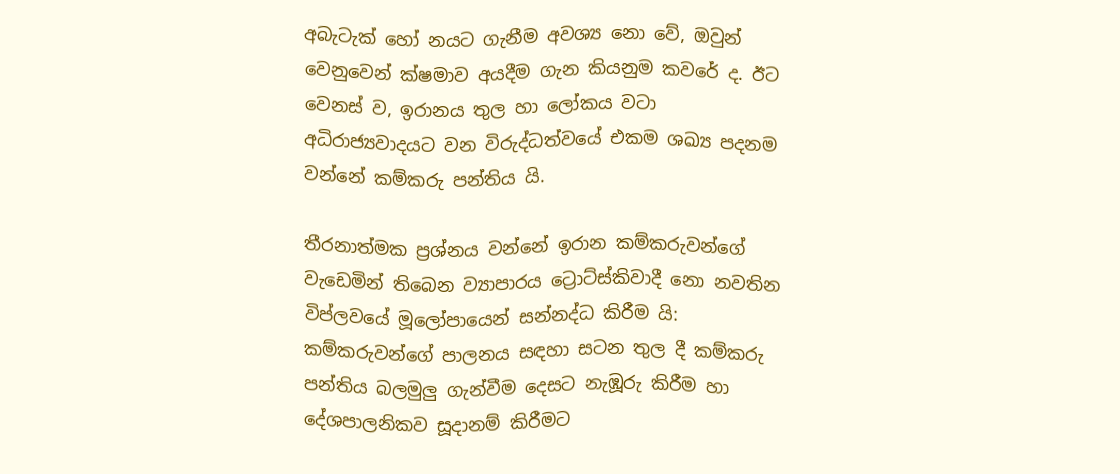අබැටැක් හෝ නයට ගැනීම අවශ්‍ය නො වේ, ඔවුන් වෙනුවෙන් ක්ෂමාව අයදීම ගැන කියනුම කවරේ ද. ඊට වෙනස් ව, ඉරානය තුල හා ලෝකය වටා අධිරාජ්‍යවාදයට වන විරුද්ධත්වයේ එකම ශඛ්‍ය පදනම වන්නේ කම්කරු පන්තිය යි.

තීරනාත්මක ප්‍රශ්නය වන්නේ ඉරාන කම්කරුවන්ගේ වැඩෙමින් තිබෙන ව්‍යාපාරය ට්‍රොට්ස්කිවාදී නො නවතින විප්ලවයේ මූලෝපායෙන් සන්නද්ධ කිරීම යි: කම්කරුවන්ගේ පාලනය සඳහා සටන තුල දී කම්කරු පන්තිය බලමුලු ගැන්වීම දෙසට නැඹූරු කිරීම හා දේශපාලනිකව සූදානම් කිරීමට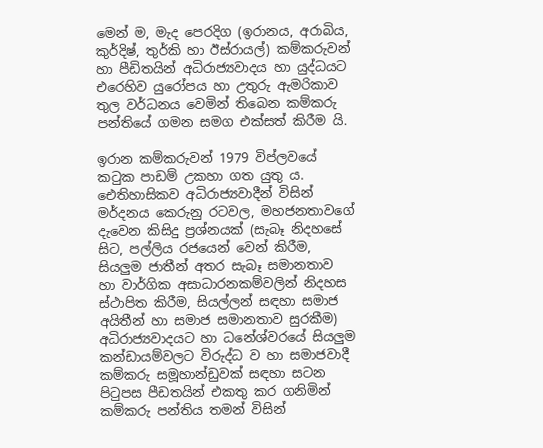මෙන් ම, මැද පෙරදිග (ඉරානය, අරාබිය, කුර්දිෂ්, තුර්කි හා ඊස්රායල්) කම්කරුවන් හා පීඩිතයින් අධිරාජ්‍යවාදය හා යුද්ධයට එරෙහිව යුරෝපය හා උතුරු ඇමරිකාව තුල වර්ධනය වෙමින් තිබෙන කම්කරු පන්තියේ ගමන සමග එක්සත් කිරීම යි.

ඉරාන කම්කරුවන් 1979 විප්ලවයේ කටුක පාඩම් උකහා ගත යුතු ය. ඓතිහාසිකව අධිරාජ්‍යවාදීන් විසින් මර්දනය කෙරුනු රටවල, මහජනතාවගේ දැවෙන කිසිදු ප්‍රශ්නයක් (සැබෑ නිදහසේ සිට, පල්ලිය රජයෙන් වෙන් කිරීම, සියලුම ජාතීන් අතර සැබෑ සමානතාව හා වාර්ගික අසාධාරනකම්වලින් නිදහස ස්ථාපිත කිරීම, සියල්ලන් සඳහා සමාජ අයිතීන් හා සමාජ සමානතාව සුරකීම) අධිරාජ්‍යවාදයට හා ධනේශ්වරයේ සියලුම කන්ඩායම්වලට විරුද්ධ ව හා සමාජවාදී කම්කරු සමූහාන්ඩුවක් සඳහා සටන පිටුපස පීඩතයින් එකතු කර ගනිමින් කම්කරු පන්තිය තමන් විසින්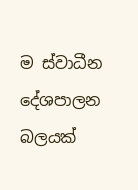ම ස්වාධීන දේශපාලන බලයක්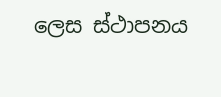ලෙස ස්ථාපනය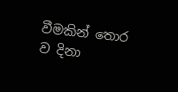වීමකින් තොර ව දිනා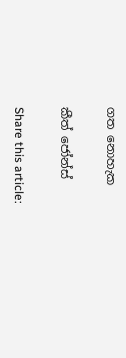ගත නොහැක

කීත් ජෝන්ස්

Share this article: